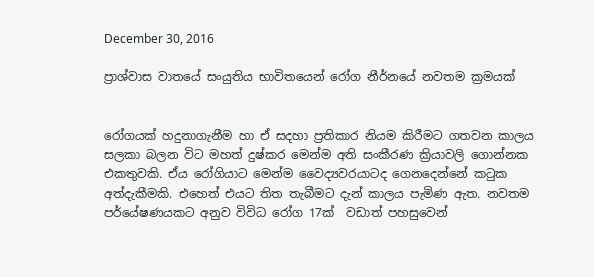December 30, 2016

ප්‍රාශ්වාස වාතයේ සංයුතිය භාවිතයෙන් රෝග නීර්නයේ නවතම ක්‍රමයක්


රෝගයක් හදුනාගැනීම හා ඒ සදහා ප්‍රතිකාර නියම කිරීමට ගතවන කාලය සලකා බලන විට මහත් දුෂ්කර මෙන්ම අති සංකීරණ ක්‍රියාවලි ගොන්නක එකතුවකි. ඒය රෝගියාට මෙන්ම වෛද්‍යවරයාටද ගෙනදෙන්නේ කටුක අත්දැකීමකි. එහෙත් එයට තිත තැබීමට දැන් කාලය පැමිණ ඇත. නවතම පර්යේෂණයකට අනුව විවිධ රෝග 17ක්  වඩාත් පහසුවෙන්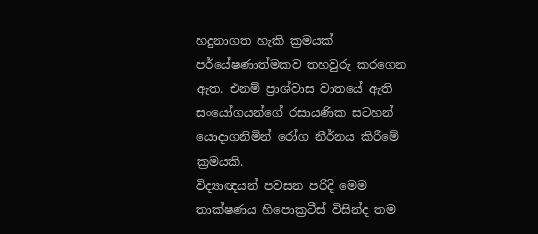හදුනාගත හැකි ක්‍රමයක් පර්යේෂණාත්මකව තහවුරු කරගෙන ඇත. එනම් ප්‍රාශ්වාස වාතයේ ඇති සංයෝගයන්ගේ රසායණික සටහන් යොදාගනිමින් රෝග නීර්නය කිරීමේ ක්‍රමයකි.
විද්‍යාඥයන් පවසන පරිදි මෙම තාක්ෂණය හිපොක්‍රටීස් විසින්ද තම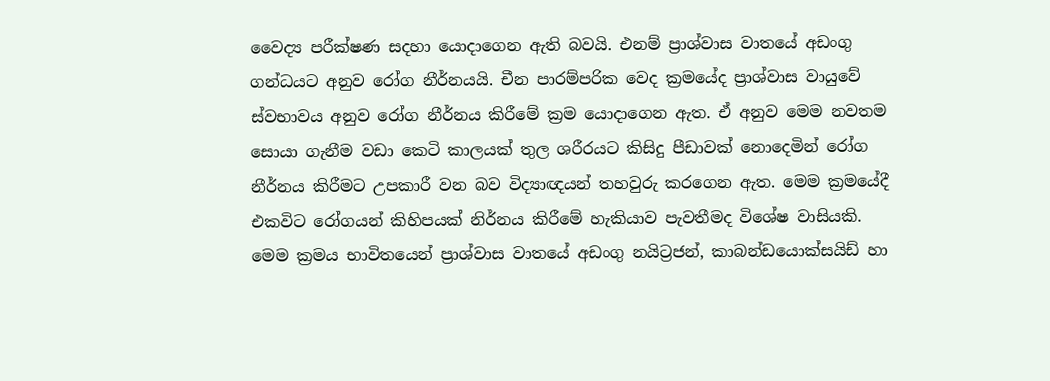වෛද්‍ය පරීක්ෂණ සදහා යොදාගෙන ඇති බවයි. එනම් ප්‍රාශ්වාස වාතයේ අඩංගු ගන්ධයට අනුව රෝග නීර්නයයි. චීන පාරම්පරික වෙද ක්‍රමයේද ප්‍රාශ්වාස වායුවේ ස්වභාවය අනුව රෝග නීර්නය කිරීමේ ක්‍රම යොදාගෙන ඇත. ඒ අනුව මෙම නවතම සොයා ගැනීම වඩා කෙටි කාලයක් තුල ශරීරයට කිසිදු පීඩාවක් නොදෙමින් රෝග නීර්නය කිරීමට උපකාරී වන බව විද්‍යාඥයන් තහවුරු කරගෙන ඇත. මෙම ක්‍රමයේදී එකවිට රෝගයන් කිහිපයක් නිර්නය කිරීමේ හැකියාව පැවතීමද විශේෂ වාසියකි.
මෙම ක්‍රමය භාවිතයෙන් ප්‍රාශ්වාස වාතයේ අඩංගු නයිට්‍රජන්, කාබන්ඩයොක්සයිඩ් හා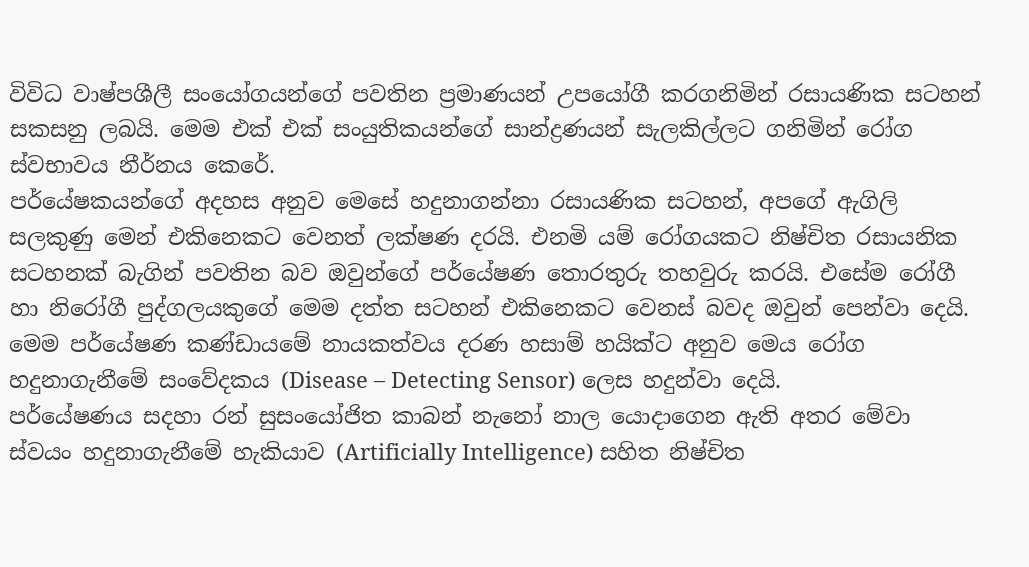විවිධ වාෂ්පශීලී සංයෝගයන්ගේ පවතින ප්‍රමාණයන් උපයෝගී කරගනිමින් රසායණික සටහන් සකසනු ලබයි. මෙම එක් එක් සංයුතිකයන්ගේ සාන්ද්‍රණයන් සැලකිල්ලට ගනිමින් රෝග ස්වභාවය නීර්නය කෙරේ.
පර්යේෂකයන්ගේ අදහස අනුව මෙසේ හදුනාගන්නා රසායණික සටහන්, අපගේ ඇගිලි සලකුණු මෙන් එකිනෙකට වෙනත් ලක්ෂණ දරයි. එනමි යම් රෝගයකට නිෂ්චිත රසායනික සටහනක් බැගින් පවතින බව ඔවුන්ගේ පර්යේෂණ තොරතුරු තහවුරු කරයි. එසේම රෝගී හා නිරෝගී පුද්ගලයකුගේ මෙම දත්ත සටහන් එකිනෙකට වෙනස් බවද ඔවුන් පෙන්වා දෙයි. මෙම පර්යේෂණ කණ්ඩායමේ නායකත්වය දරණ හසාම් හයික්ට අනුව මෙය රෝග හදුනාගැනීමේ සංවේදකය (Disease – Detecting Sensor) ලෙස හදුන්වා දෙයි.
පර්යේෂණය සදහා රන් සුසංයෝජිත කාබන් නැනෝ නාල යොදාගෙන ඇති අතර මේවා ස්වයං හදුනාගැනීමේ හැකියාව (Artificially Intelligence) සහිත නිෂ්චිත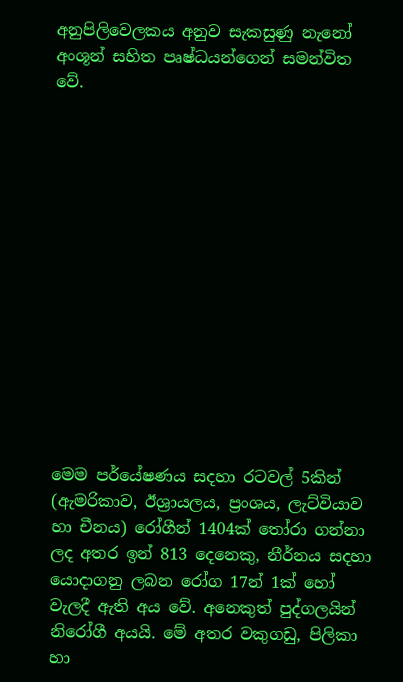අනුපිලිවෙලකය අනුව සැකසුණු නැනෝ අංශූන් සහිත පෘෂ්ධයන්ගෙන් සමන්විත වේ.














මෙම පර්යේෂණය සදහා රටවල් 5කින් (ඇමරිකාව, ඊශ්‍රායලය, ප්‍රංශය, ලැට්වියාව හා චීනය) රෝගීන් 1404ක් තෝරා ගන්නා ලද අතර ඉන් 813 දෙනෙකු, නීර්නය සදහා යොදාගනු ලබන රෝග 17න් 1ක් හෝ වැලදී ඇති අය වේ. අනෙකුත් පුද්ගලයින් නිරෝගී අයයි. මේ අතර වකුගඩු, පිලිකා හා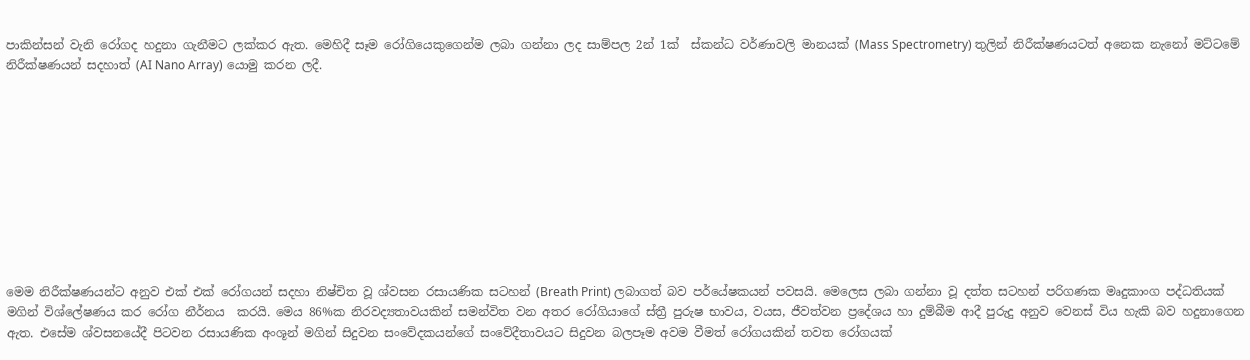පාකින්සන් වැනි රෝගද හදුනා ගැනීමට ලක්කර ඇත. මෙහිදී සෑම රෝගියෙකුගෙන්ම ලබා ගන්නා ලද සාම්පල 2න් 1ක්  ස්කන්ධ වර්ණාවලි මානයක් (Mass Spectrometry) තුලින් නිරීක්ෂණයටත් අනෙක නැනෝ මට්ටමේ නිරීක්ෂණයන් සදහාත් (AI Nano Array) යොමු කරන ලදී.










මෙම නිරීක්ෂණයන්ට අනුව එක් එක් රෝගයන් සදහා නිෂ්චිත වූ ශ්වසන රසායණික සටහන් (Breath Print) ලබාගත් බව පර්යේෂකයන් පවසයි. මෙලෙස ලබා ගන්නා වූ දත්ත සටහන් පරිගණක මෘදුකාංග පද්ධතියක් මගින් විශ්ලේෂණය කර රෝග නීර්නය  කරයි. මෙය 86%ක නිරවද්‍යතාවයකින් සමන්විත වන අතර රෝගියාගේ ස්ත්‍රී පුරුෂ භාවය, වයස, ජීවත්වන ප්‍රදේශය හා දුම්බීම ආදී පුරුදු අනුව වෙනස් විය හැකි බව හදුනාගෙන ඇත. එසේම ශ්වසනයේදී පිටවන රසායණික අංශූන් මගින් සිදුවන සංවේදකයන්ගේ සංවේදීතාවයට සිදුවන බලපෑම අවම වීමත් රෝගයකින් තවත රෝගයක්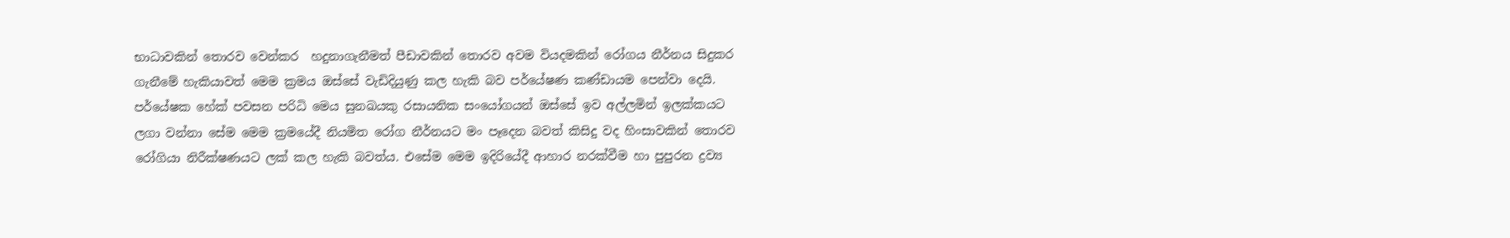භාධාවකින් තොරව වෙන්කර  හදුනාගැනීමත් පීඩාවකින් තොරව අවම වියදමකින් රෝගය නීර්නය සිදුකර ගැනීමේ හැකියාවත් මෙම ක්‍රමය ඔස්සේ වැඩිදියුණු කල හැකි බව පර්යේෂණ කණ්ඩායම පෙන්වා දෙයි. පර්යේෂක හේක් පවසන පරිධි මෙය සුනඛයකු රසායනික සංයෝගයන් ඔස්සේ ඉව අල්ලමින් ඉලක්කයට ලගා වන්නා සේම මෙම ක්‍රමයේදී නියමිත රෝග නීර්නයට මං පෑදෙන බවත් කිසිදු වද හිංසාවකින් තොරව රෝගියා නිරීක්ෂණයට ලක් කල හැකි බවත්ය. එසේම මෙම ඉදිරියේදී ආහාර නරක්වීම හා පුපුරන ද්‍රව්‍ය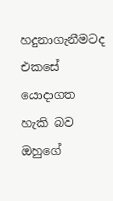හදුනාගැනීමටද එකසේ යොදාගත හැකි බව ඔහුගේ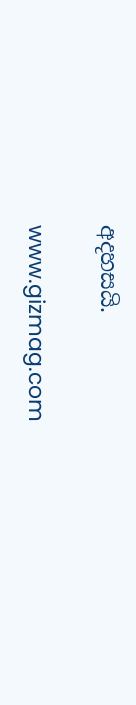අදහසයි.

www.gizmag.com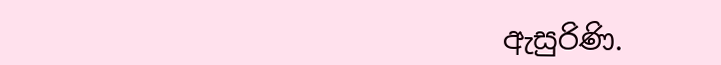ඇසුරිණි.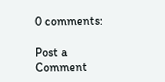0 comments:

Post a Comment